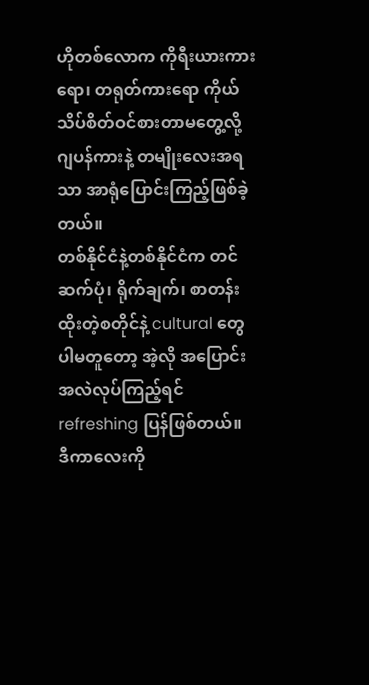ဟိုတစ်လောက ကိုရီးယားကားရော၊ တရုတ်ကားရော ကိုယ်သိပ်စိတ်ဝင်စားတာမတွေ့လို့ ဂျပန်ကားနဲ့ တမျိုးလေးအရသာ အာရုံပြောင်းကြည့်ဖြစ်ခဲ့တယ်။
တစ်နိုင်ငံနဲ့တစ်နိုင်ငံက တင်ဆက်ပုံ၊ ရိုက်ချက်၊ စာတန်းထိုးတဲ့စတိုင်နဲ့ cultural တွေပါမတူတော့ အဲ့လို အပြောင်းအလဲလုပ်ကြည့်ရင် refreshing ပြန်ဖြစ်တယ်။
ဒီကာလေးကို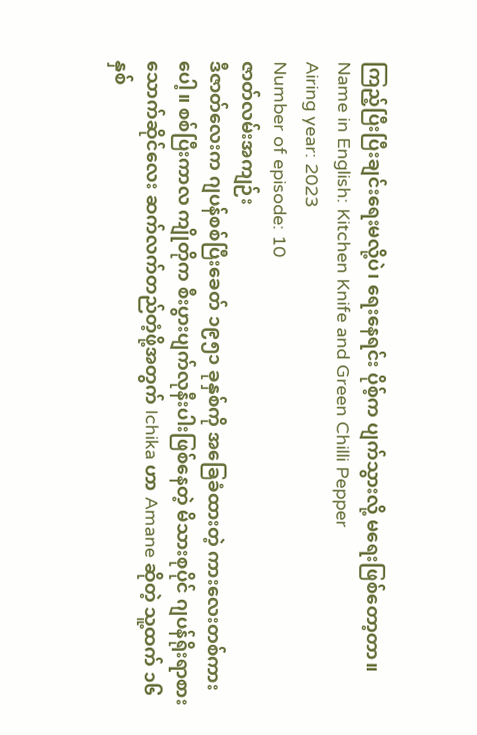ကြည့်ပြီးပြီးချင်းရေးမလို့ပဲ၊ ရေးနေရင်း ပိုစ့်က ပျက်သွားလို့ မရေးဖြစ်တော့တာ။
Name in English: Kitchen Knife and Green Chilli Pepper
Airing year: 2023
Number of episode: 10
ဇာတ်လမ်းအကျဉ်း
ဒီဇာတ်လေးက ဂျပန်စစ်ပြီးခေတ် ၁၉၅၁ ခုနှစ်ကို အခြေခံထားတဲ့ ကားလေးတစ်ကားပေါ့။ စစ်ပြီးကာလ ကျိုတိုက စီးပွားပျက်လုနီးပါးဖြစ်နေတဲ့ မိသားစုပိုင် ဂျပန်ရိုးရာစားသောက်ဆိုင်လေး ဆက်လက်တည်တံ့ဖို့အတွက် Ichika ဟာ Amane ဆိုတဲ့ သူ့ထက် ၁၆နှစ်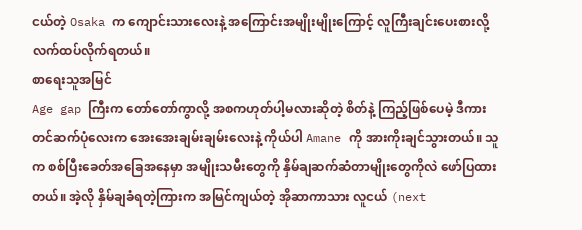ငယ်တဲ့ Osaka က ကျောင်းသားလေးနဲ့ အကြောင်းအမျိုးမျိုးကြောင့် လူကြီးချင်းပေးစားလို့ လက်ထပ်လိုက်ရတယ်။
စာရေးသူအမြင်
Age gap ကြီးက တော်တော်ကွာလို့ အစကဟုတ်ပါ့မလားဆိုတဲ့ စိတ်နဲ့ ကြည့်ဖြစ်ပေမဲ့ ဒီကားတင်ဆက်ပုံလေးက အေးအေးချမ်းချမ်းလေးနဲ့ ကိုယ်ပါ Amane ကို အားကိုးချင်သွားတယ်။ သူက စစ်ပြီးခေတ်အခြေအနေမှာ အမျိုးသမီးတွေကို နှိမ်ချဆက်ဆံတာမျိုးတွေကိုလဲ ဖော်ပြထားတယ်။ အဲ့လို နှိမ်ချခံရတဲ့ကြားက အမြင်ကျယ်တဲ့ အိုဆာကာသား လူငယ် (next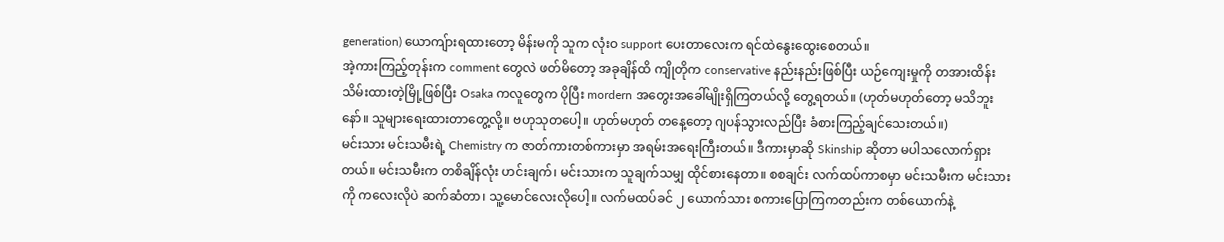generation) ယောကျ်ားရထားတော့ မိန်းမကို သူက လုံးဝ support ပေးတာလေးက ရင်ထဲနွေးထွေးစေတယ်။
အဲ့ကားကြည့်တုန်းက comment တွေလဲ ဖတ်မိတော့ အခုချိန်ထိ ကျိုတိုက conservative နည်းနည်းဖြစ်ပြီး ယဉ်ကျေးမှုကို တအားထိန်းသိမ်းထားတဲ့မြို့ဖြစ်ပြီး Osaka ကလူတွေက ပိုပြီး mordern အတွေးအခေါ်မျိုးရှိကြတယ်လို့ တွေ့ရတယ်။ (ဟုတ်မဟုတ်တော့ မသိဘူးနော်။ သူများရေးထားတာတွေ့လို့။ ဗဟုသုတပေါ့။ ဟုတ်မဟုတ် တနေ့တော့ ဂျပန်သွားလည်ပြီး ခံစားကြည့်ချင်သေးတယ်။)
မင်းသား မင်းသမီးရဲ့ Chemistry က ဇာတ်ကားတစ်ကားမှာ အရမ်းအရေးကြီးတယ်။ ဒီကားမှာဆို Skinship ဆိုတာ မပါသလောက်ရှားတယ်။ မင်းသမီးက တစိချိန်လုံး ဟင်းချက်၊ မင်းသားက သူချက်သမျှ ထိုင်စားနေတာ။ စစချင်း လက်ထပ်ကာစမှာ မင်းသမီးက မင်းသားကို ကလေးလိုပဲ ဆက်ဆံတာ၊ သူ့မောင်လေးလိုပေါ့။ လက်မထပ်ခင် ၂ ယောက်သား စကားပြောကြကတည်းက တစ်ယောက်နဲ့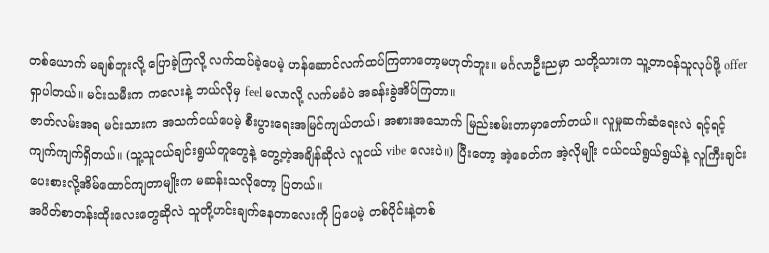တစ်ယောက် မချစ်ဘူးလို့ ပြောခဲ့ကြလို့ လက်ထပ်ခဲ့ပေမဲ့ ဟန်ဆောင်လက်ထပ်ကြတာတော့မဟုတ်ဘူး။ မင်္ဂလာဦးညမှာ သတို့သားက သူ့တာဝန်သူလုပ်ဖို့ offer ရှာပါတယ်။ မင်းသမီးက ကလေးနဲ့ ဘယ်လိုမှ feel မလာလို့ လက်မခံပဲ အခန်းခွဲအိပ်ကြတာ။
ဇာတ်လမ်းအရ မင်းသားက အသက်ငယ်ပေမဲ့ စီးပွားရေးအမြင်ကျယ်တယ်၊ အစားအသောက် မြည်းစမ်းတာမှာတော်တယ်။ လူမှုဆက်ဆံရေးလဲ ရင့်ရင့်ကျက်ကျက်ရှိတယ်။ (သူ့သူငယ်ချင်းရွယ်တူတွေနဲ့ တွေ့တဲ့အချိန်ဆိုလဲ လူငယ် vibe လေးပဲ။) ပြီးတော့ အဲ့ခေတ်က အဲ့လိုမျိုး ငယ်ငယ်ရွယ်ရွယ်နဲ့ လူကြီးချင်း ပေးစားလို့အိမ်ထောင်ကျတာမျိုးက မဆန်းသလိုတော့ ပြတယ်။
အပိတ်စာတန်းထိုးလေးတွေဆိုလဲ သူတို့ဟင်းချက်နေတာလေးကို ပြပေမဲ့ တစ်ပိုင်းနဲ့တစ်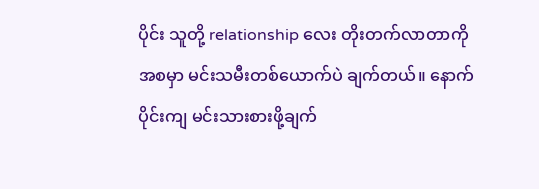ပိုင်း သူတို့ relationship လေး တိုးတက်လာတာကို အစမှာ မင်းသမီးတစ်ယောက်ပဲ ချက်တယ်။ နောက်ပိုင်းကျ မင်းသားစားဖို့ချက်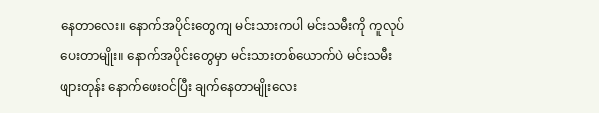နေတာလေး။ နောက်အပိုင်းတွေကျ မင်းသားကပါ မင်းသမီးကို ကူလုပ်ပေးတာမျိုး။ နောက်အပိုင်းတွေမှာ မင်းသားတစ်ယောက်ပဲ မင်းသမီးဖျားတုန်း နောက်ဖေးဝင်ပြီး ချက်နေတာမျိုးလေး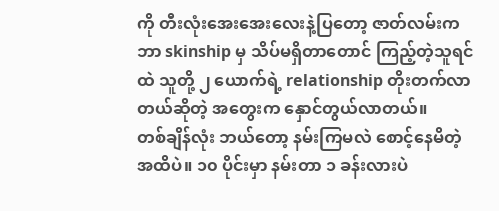ကို တီးလုံးအေးအေးလေးနဲ့ပြတော့ ဇာတ်လမ်းက ဘာ skinship မှ သိပ်မရှိတာတောင် ကြည့်တဲ့သူရင်ထဲ သူတို့ ၂ ယောက်ရဲ့ relationship တိုးတက်လာတယ်ဆိုတဲ့ အတွေးက နှောင်တွယ်လာတယ်။
တစ်ချိန်လုံး ဘယ်တော့ နမ်းကြမလဲ စောင့်နေမိတဲ့အထိပဲ။ ၁၀ ပိုင်းမှာ နမ်းတာ ၁ ခန်းလားပဲ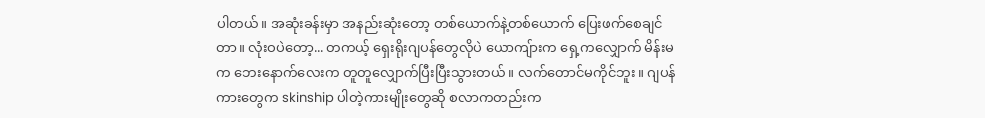ပါတယ်။ အဆုံးခန်းမှာ အနည်းဆုံးတော့ တစ်ယောက်နဲ့တစ်ယောက် ပြေးဖက်စေချင်တာ။ လုံးဝပဲတော့... တကယ့် ရှေးရိုးဂျပန်တွေလိုပဲ ယောကျ်ားက ရှေ့ကလျှောက် မိန်းမက ဘေးနောက်လေးက တူတူလျှောက်ပြီးပြီးသွားတယ်။ လက်တောင်မကိုင်ဘူး။ ဂျပန်ကားတွေက skinship ပါတဲ့ကားမျိုးတွေဆို စလာကတည်းက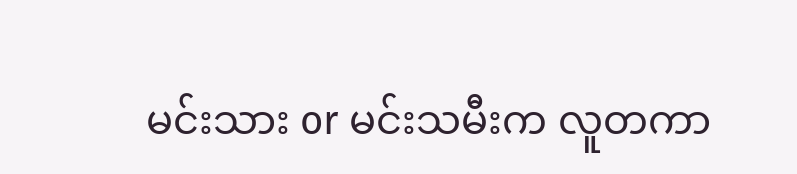မင်းသား or မင်းသမီးက လူတကာ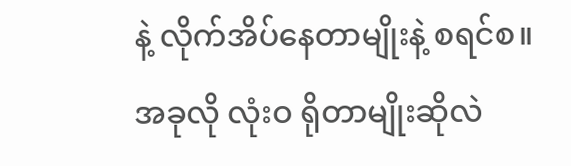နဲ့ လိုက်အိပ်နေတာမျိုးနဲ့ စရင်စ။ အခုလို လုံးဝ ရိုတာမျိုးဆိုလဲ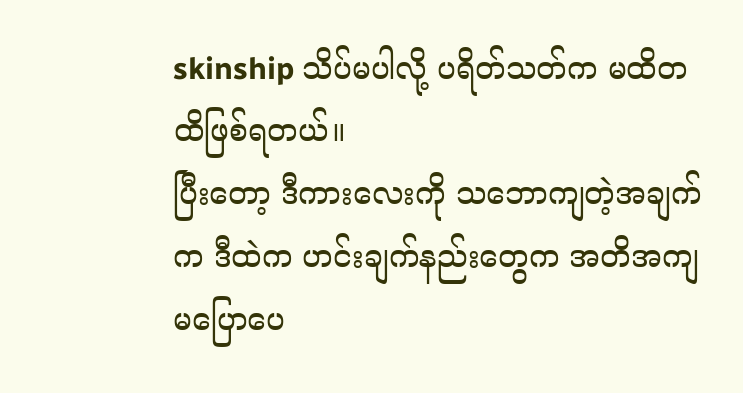skinship သိပ်မပါလို့ ပရိတ်သတ်က မထိတထိဖြစ်ရတယ်။
ပြီးတော့ ဒီကားလေးကို သဘောကျတဲ့အချက်က ဒီထဲက ဟင်းချက်နည်းတွေက အတိအကျ မပြောပေ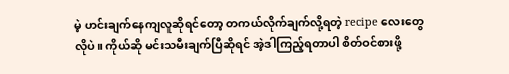မဲ့ ဟင်းချက်နေကျလူဆိုရင်တော့ တကယ်လိုက်ချက်လို့ရတဲ့ recipe လေးတွေလိုပဲ။ ကိုယ်ဆို မင်းသမီးချက်ပြီဆိုရင် အဲ့ဒါကြည့်ရတာပါ စိတ်ဝင်စားဖို့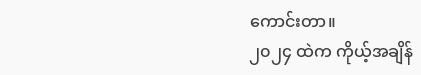ကောင်းတာ။
၂၀၂၄ ထဲက ကိုယ့်အချိန်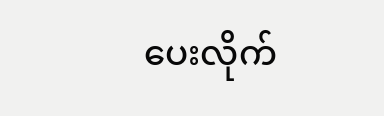ပေးလိုက်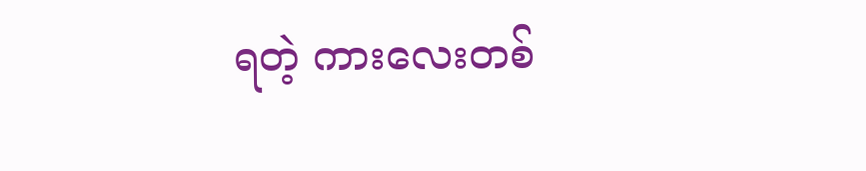ရတဲ့ ကားလေးတစ်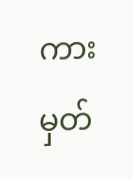ကား မှတ်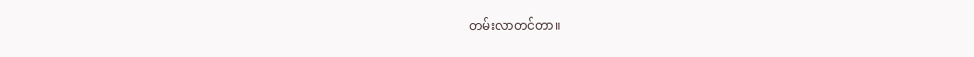တမ်းလာတင်တာ။